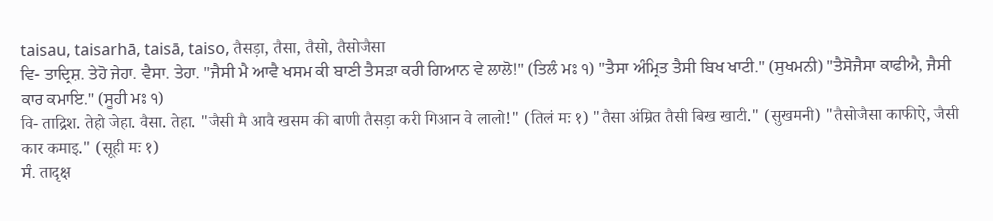taisau, taisarhā, taisā, taiso, तैसड़ा, तैसा, तैसो, तैसोजैसा
ਵਿ- ਤਾਦ੍ਰਿਸ਼. ਤੇਹੋ ਜੇਹਾ. ਵੈਸਾ. ਤੇਹਾ. "ਜੈਸੀ ਮੈ ਆਵੈ ਖਸਮ ਕੀ ਬਾਣੀ ਤੈਸੜਾ ਕਰੀ ਗਿਆਨ ਵੇ ਲਾਲੋ!" (ਤਿਲੰ ਮਃ ੧) "ਤੈਸਾ ਅੰਮ੍ਰਿਤ ਤੈਸੀ ਬਿਖ ਖਾਟੀ." (ਸੁਖਮਨੀ) "ਤੈਸੋਜੈਸਾ ਕਾਫੀਐ, ਜੈਸੀ ਕਾਰ ਕਮਾਇ." (ਸੂਹੀ ਮਃ ੧)
वि- ताद्रिश. तेहो जेहा. वैसा. तेहा. "जैसी मै आवै खसम की बाणी तैसड़ा करी गिआन वे लालो!" (तिलं मः १) "तैसा अंम्रित तैसी बिख खाटी." (सुखमनी) "तैसोजैसा काफीऐ, जैसी कार कमाइ." (सूही मः १)
ਸੰ. तादृक्ष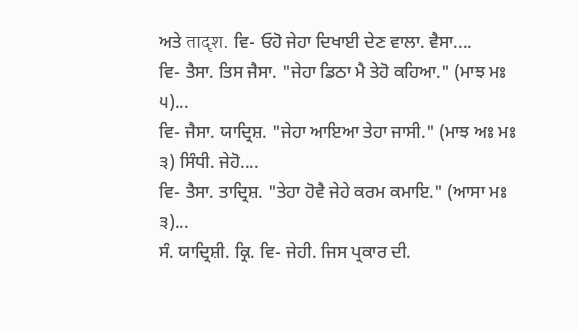ਅਤੇ तादृश. ਵਿ- ਓਹੋ ਜੇਹਾ ਦਿਖਾਈ ਦੇਣ ਵਾਲਾ. ਵੈਸਾ....
ਵਿ- ਤੈਸਾ. ਤਿਸ ਜੈਸਾ. "ਜੇਹਾ ਡਿਠਾ ਮੈ ਤੇਹੋ ਕਹਿਆ." (ਮਾਝ ਮਃ ੫)...
ਵਿ- ਜੈਸਾ. ਯਾਦ੍ਰਿਸ਼. "ਜੇਹਾ ਆਇਆ ਤੇਹਾ ਜਾਸੀ." (ਮਾਝ ਅਃ ਮਃ ੩) ਸਿੰਧੀ. ਜੇਹੋ....
ਵਿ- ਤੈਸਾ. ਤਾਦ੍ਰਿਸ਼. "ਤੇਹਾ ਹੋਵੈ ਜੇਹੇ ਕਰਮ ਕਮਾਇ." (ਆਸਾ ਮਃ ੩)...
ਸੰ. ਯਾਦ੍ਰਿਸ਼ੀ. ਕ੍ਰਿ. ਵਿ- ਜੇਹੀ. ਜਿਸ ਪ੍ਰਕਾਰ ਦੀ.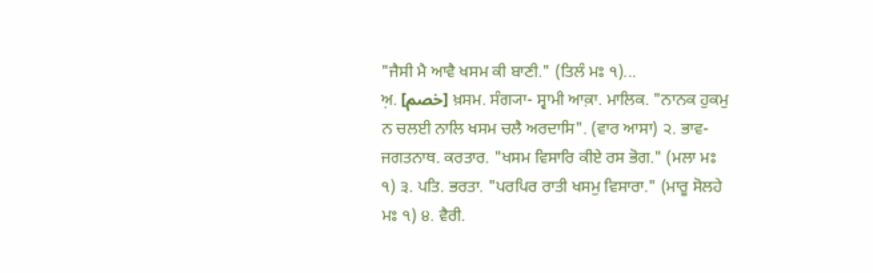"ਜੈਸੀ ਮੈ ਆਵੈ ਖਸਮ ਕੀ ਬਾਣੀ." (ਤਿਲੰ ਮਃ ੧)...
ਅ਼. [خصم] ਖ਼ਸਮ. ਸੰਗ੍ਯਾ- ਸ੍ਵਾਮੀ ਆਕ਼ਾ. ਮਾਲਿਕ. "ਨਾਨਕ ਹੁਕਮੁ ਨ ਚਲਈ ਨਾਲਿ ਖਸਮ ਚਲੈ ਅਰਦਾਸਿ". (ਵਾਰ ਆਸਾ) ੨. ਭਾਵ- ਜਗਤਨਾਥ. ਕਰਤਾਰ. "ਖਸਮ ਵਿਸਾਰਿ ਕੀਏ ਰਸ ਭੋਗ." (ਮਲਾ ਮਃ ੧) ੩. ਪਤਿ. ਭਰਤਾ. "ਪਰਪਿਰ ਰਾਤੀ ਖਸਮੁ ਵਿਸਾਰਾ." (ਮਾਰੂ ਸੋਲਹੇ ਮਃ ੧) ੪. ਵੈਰੀ.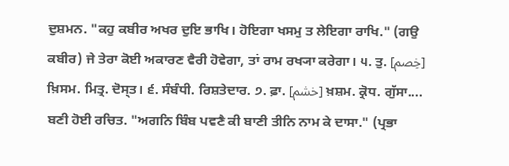ਦੁਸ਼ਮਨ. "ਕਹੁ ਕਬੀਰ ਅਖਰ ਦੁਇ ਭਾਖਿ। ਹੋਇਗਾ ਖਸਮੁ ਤ ਲੇਇਗਾ ਰਾਖਿ." (ਗਉ ਕਬੀਰ) ਜੇ ਤੇਰਾ ਕੋਈ ਅਕਾਰਣ ਵੈਰੀ ਹੋਵੇਗਾ, ਤਾਂ ਰਾਮ ਰਖ੍ਯਾ ਕਰੇਗਾ। ੫. ਤੁ. [خِصم] ਖ਼ਿਸਮ. ਮਿਤ੍ਰ. ਦੋਸ੍ਤ। ੬. ਸੰਬੰਧੀ. ਰਿਸ਼ਤੇਦਾਰ. ੭. ਫ਼ਾ. [خشم] ਖ਼ਸ਼ਮ. ਕ੍ਰੋਧ. ਗੁੱਸਾ....
ਬਣੀ ਹੋਈ ਰਚਿਤ. "ਅਗਨਿ ਬਿੰਬ ਪਵਣੈ ਕੀ ਬਾਣੀ ਤੀਨਿ ਨਾਮ ਕੇ ਦਾਸਾ." (ਪ੍ਰਭਾ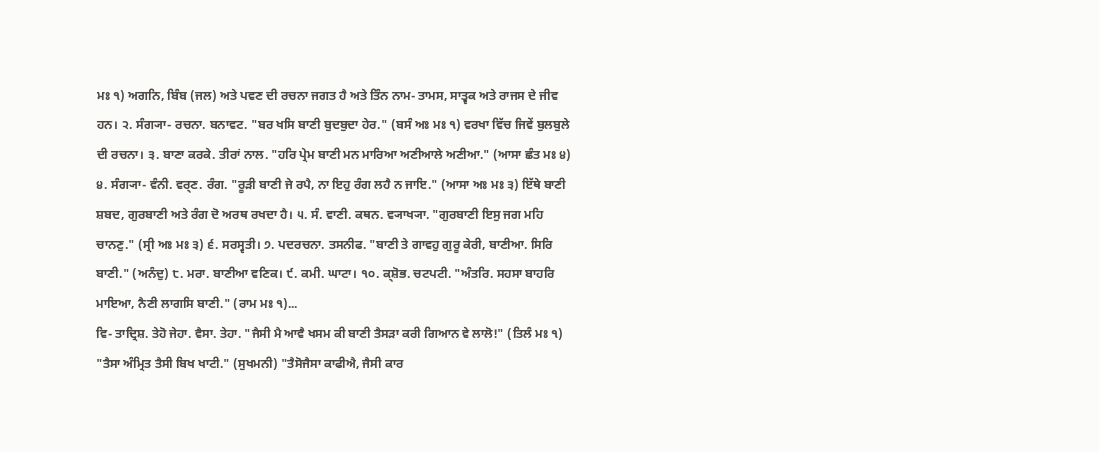ਮਃ ੧) ਅਗਨਿ, ਬਿੰਬ (ਜਲ) ਅਤੇ ਪਵਣ ਦੀ ਰਚਨਾ ਜਗਤ ਹੈ ਅਤੇ ਤਿੰਨ ਨਾਮ- ਤਾਮਸ, ਸਾਤ੍ਵਕ ਅਤੇ ਰਾਜਸ ਦੇ ਜੀਵ ਹਨ। ੨. ਸੰਗ੍ਯਾ- ਰਚਨਾ. ਬਨਾਵਟ. "ਬਰ ਖਸਿ ਬਾਣੀ ਬੁਦਬੁਦਾ ਹੇਰ." (ਬਸੰ ਅਃ ਮਃ ੧) ਵਰਖਾ ਵਿੱਚ ਜਿਵੇਂ ਬੁਲਬੁਲੇ ਦੀ ਰਚਨਾ। ੩. ਬਾਣਾ ਕਰਕੇ. ਤੀਰਾਂ ਨਾਲ. "ਹਰਿ ਪ੍ਰੇਮ ਬਾਣੀ ਮਨ ਮਾਰਿਆ ਅਣੀਆਲੇ ਅਣੀਆ." (ਆਸਾ ਛੰਤ ਮਃ ੪) ੪. ਸੰਗ੍ਯਾ- ਵੰਨੀ. ਵਰ੍ਣ. ਰੰਗ. "ਰੂੜੀ ਬਾਣੀ ਜੇ ਰਪੈ, ਨਾ ਇਹੁ ਰੰਗ ਲਹੈ ਨ ਜਾਇ." (ਆਸਾ ਅਃ ਮਃ ੩) ਇੱਥੇ ਬਾਣੀ ਸ਼ਬਦ, ਗੁਰਬਾਣੀ ਅਤੇ ਰੰਗ ਦੋ ਅਰਥ ਰਖਦਾ ਹੈ। ੫. ਸੰ. ਵਾਣੀ. ਕਥਨ. ਵ੍ਯਾਖ੍ਯਾ. "ਗੁਰਬਾਣੀ ਇਸੁ ਜਗ ਮਹਿ ਚਾਨਣੁ." (ਸ੍ਰੀ ਅਃ ਮਃ ੩) ੬. ਸਰਸ੍ਵਤੀ। ੭. ਪਦਰਚਨਾ. ਤਸਨੀਫ. "ਬਾਣੀ ਤੇ ਗਾਵਹੁ ਗੁਰੂ ਕੇਰੀ, ਬਾਣੀਆ. ਸਿਰਿ ਬਾਣੀ." (ਅਨੰਦੁ) ੮. ਮਰਾ. ਬਾਣੀਆ ਵਣਿਕ। ੯. ਕਮੀ. ਘਾਟਾ। ੧੦. ਕ੍ਸ਼ੋਭ. ਚਟਪਟੀ. "ਅੰਤਰਿ. ਸਹਸਾ ਬਾਹਰਿ ਮਾਇਆ, ਨੈਣੀ ਲਾਗਸਿ ਬਾਣੀ." (ਰਾਮ ਮਃ ੧)...
ਵਿ- ਤਾਦ੍ਰਿਸ਼. ਤੇਹੋ ਜੇਹਾ. ਵੈਸਾ. ਤੇਹਾ. "ਜੈਸੀ ਮੈ ਆਵੈ ਖਸਮ ਕੀ ਬਾਣੀ ਤੈਸੜਾ ਕਰੀ ਗਿਆਨ ਵੇ ਲਾਲੋ!" (ਤਿਲੰ ਮਃ ੧) "ਤੈਸਾ ਅੰਮ੍ਰਿਤ ਤੈਸੀ ਬਿਖ ਖਾਟੀ." (ਸੁਖਮਨੀ) "ਤੈਸੋਜੈਸਾ ਕਾਫੀਐ, ਜੈਸੀ ਕਾਰ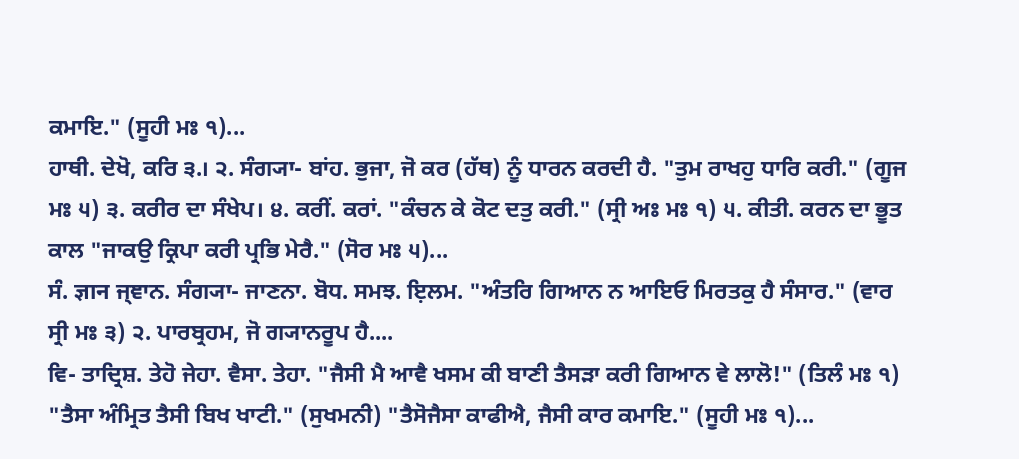ਕਮਾਇ." (ਸੂਹੀ ਮਃ ੧)...
ਹਾਥੀ. ਦੇਖੋ, ਕਰਿ ੩.। ੨. ਸੰਗ੍ਯਾ- ਬਾਂਹ. ਭੁਜਾ, ਜੋ ਕਰ (ਹੱਥ) ਨੂੰ ਧਾਰਨ ਕਰਦੀ ਹੈ. "ਤੁਮ ਰਾਖਹੁ ਧਾਰਿ ਕਰੀ." (ਗੂਜ ਮਃ ੫) ੩. ਕਰੀਰ ਦਾ ਸੰਖੇਪ। ੪. ਕਰੀਂ. ਕਰਾਂ. "ਕੰਚਨ ਕੇ ਕੋਟ ਦਤੁ ਕਰੀ." (ਸ੍ਰੀ ਅਃ ਮਃ ੧) ੫. ਕੀਤੀ. ਕਰਨ ਦਾ ਭੂਤ ਕਾਲ "ਜਾਕਉ ਕ੍ਰਿਪਾ ਕਰੀ ਪ੍ਰਭਿ ਮੇਰੈ." (ਸੋਰ ਮਃ ੫)...
ਸੰ. ज्ञान ਜ੍ਞਾਨ. ਸੰਗ੍ਯਾ- ਜਾਣਨਾ. ਬੋਧ. ਸਮਝ. ਇ਼ਲਮ. "ਅੰਤਰਿ ਗਿਆਨ ਨ ਆਇਓ ਮਿਰਤਕੁ ਹੈ ਸੰਸਾਰ." (ਵਾਰ ਸ੍ਰੀ ਮਃ ੩) ੨. ਪਾਰਬ੍ਰਹਮ, ਜੋ ਗ੍ਯਾਨਰੂਪ ਹੈ....
ਵਿ- ਤਾਦ੍ਰਿਸ਼. ਤੇਹੋ ਜੇਹਾ. ਵੈਸਾ. ਤੇਹਾ. "ਜੈਸੀ ਮੈ ਆਵੈ ਖਸਮ ਕੀ ਬਾਣੀ ਤੈਸੜਾ ਕਰੀ ਗਿਆਨ ਵੇ ਲਾਲੋ!" (ਤਿਲੰ ਮਃ ੧) "ਤੈਸਾ ਅੰਮ੍ਰਿਤ ਤੈਸੀ ਬਿਖ ਖਾਟੀ." (ਸੁਖਮਨੀ) "ਤੈਸੋਜੈਸਾ ਕਾਫੀਐ, ਜੈਸੀ ਕਾਰ ਕਮਾਇ." (ਸੂਹੀ ਮਃ ੧)...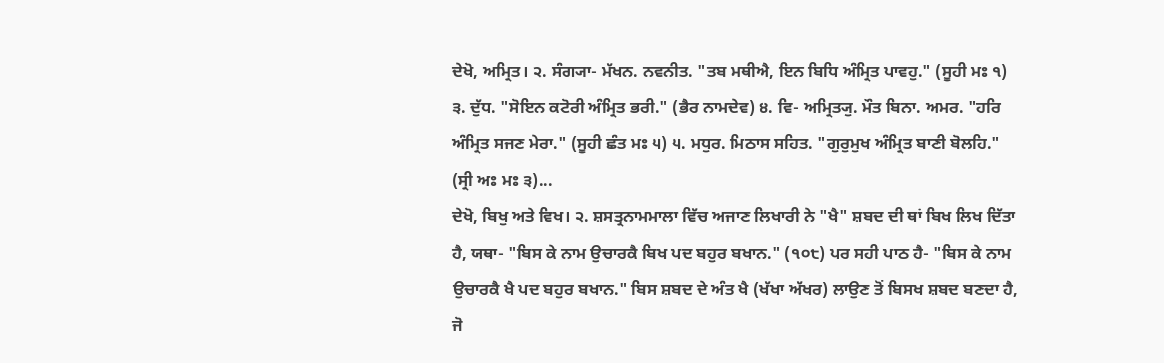ਦੇਖੋ, ਅਮ੍ਰਿਤ। ੨. ਸੰਗ੍ਯਾ- ਮੱਖਨ. ਨਵਨੀਤ. "ਤਬ ਮਥੀਐ, ਇਨ ਬਿਧਿ ਅੰਮ੍ਰਿਤ ਪਾਵਹੁ." (ਸੂਹੀ ਮਃ ੧) ੩. ਦੁੱਧ. "ਸੋਇਨ ਕਟੋਰੀ ਅੰਮ੍ਰਿਤ ਭਰੀ." (ਭੈਰ ਨਾਮਦੇਵ) ੪. ਵਿ- ਅਮ੍ਰਿਤ੍ਯੁ. ਮੌਤ ਬਿਨਾ. ਅਮਰ. "ਹਰਿ ਅੰਮ੍ਰਿਤ ਸਜਣ ਮੇਰਾ." (ਸੂਹੀ ਛੰਤ ਮਃ ੫) ੫. ਮਧੁਰ. ਮਿਠਾਸ ਸਹਿਤ. "ਗੁਰੁਮੁਖ ਅੰਮ੍ਰਿਤ ਬਾਣੀ ਬੋਲਹਿ." (ਸ੍ਰੀ ਅਃ ਮਃ ੩)...
ਦੇਖੋ, ਬਿਖੁ ਅਤੇ ਵਿਖ। ੨. ਸ਼ਸਤ੍ਰਨਾਮਮਾਲਾ ਵਿੱਚ ਅਜਾਣ ਲਿਖਾਰੀ ਨੇ "ਖੈ" ਸ਼ਬਦ ਦੀ ਥਾਂ ਬਿਖ ਲਿਖ ਦਿੱਤਾ ਹੈ, ਯਥਾ- "ਬਿਸ ਕੇ ਨਾਮ ਉਚਾਰਕੈ ਬਿਖ ਪਦ ਬਹੁਰ ਬਖਾਨ." (੧੦੮) ਪਰ ਸਹੀ ਪਾਠ ਹੈ- "ਬਿਸ ਕੇ ਨਾਮ ਉਚਾਰਕੈ ਖੈ ਪਦ ਬਹੁਰ ਬਖਾਨ." ਬਿਸ ਸ਼ਬਦ ਦੇ ਅੰਤ ਖੈ (ਖੱਖਾ ਅੱਖਰ) ਲਾਉਣ ਤੋਂ ਬਿਸਖ ਸ਼ਬਦ ਬਣਦਾ ਹੈ, ਜੋ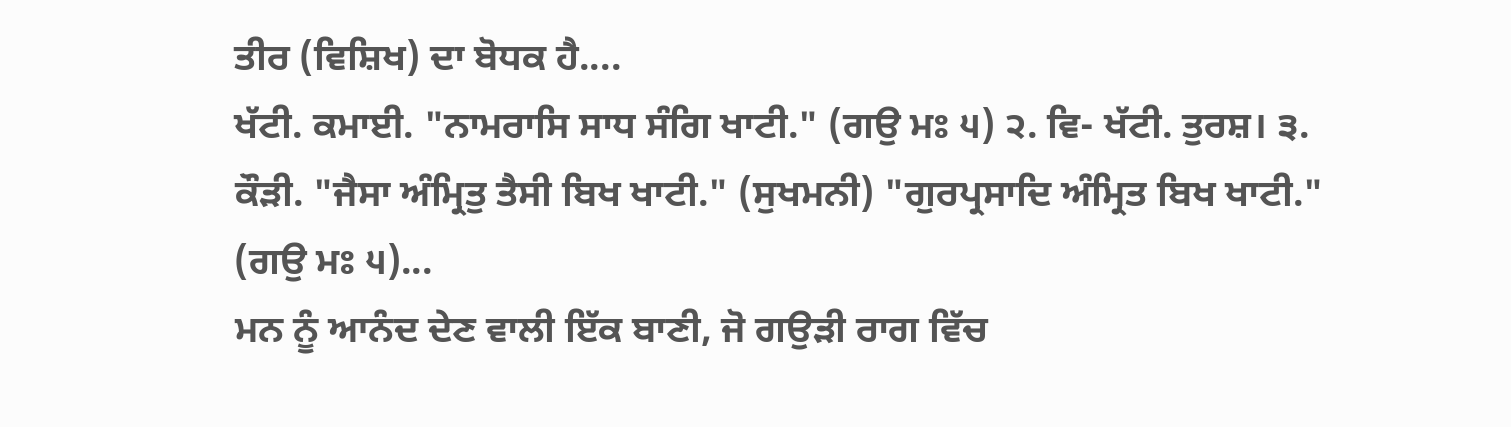ਤੀਰ (ਵਿਸ਼ਿਖ) ਦਾ ਬੋਧਕ ਹੈ....
ਖੱਟੀ. ਕਮਾਈ. "ਨਾਮਰਾਸਿ ਸਾਧ ਸੰਗਿ ਖਾਟੀ." (ਗਉ ਮਃ ੫) ੨. ਵਿ- ਖੱਟੀ. ਤੁਰਸ਼। ੩. ਕੌੜੀ. "ਜੈਸਾ ਅੰਮ੍ਰਿਤੁ ਤੈਸੀ ਬਿਖ ਖਾਟੀ." (ਸੁਖਮਨੀ) "ਗੁਰਪ੍ਰਸਾਦਿ ਅੰਮ੍ਰਿਤ ਬਿਖ ਖਾਟੀ." (ਗਉ ਮਃ ੫)...
ਮਨ ਨੂੰ ਆਨੰਦ ਦੇਣ ਵਾਲੀ ਇੱਕ ਬਾਣੀ, ਜੋ ਗਉੜੀ ਰਾਗ ਵਿੱਚ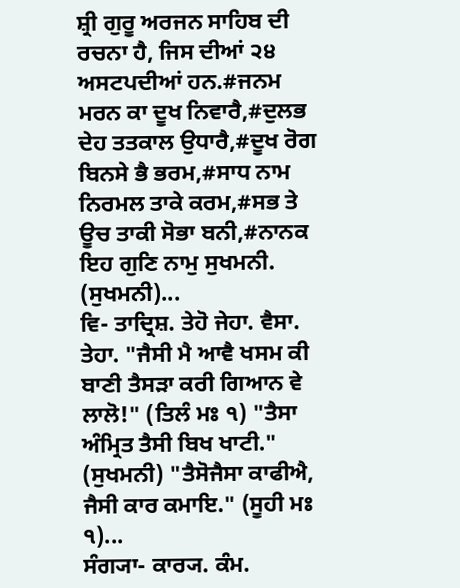ਸ਼੍ਰੀ ਗੁਰੂ ਅਰਜਨ ਸਾਹਿਬ ਦੀ ਰਚਨਾ ਹੈ, ਜਿਸ ਦੀਆਂ ੨੪ ਅਸਟਪਦੀਆਂ ਹਨ.#ਜਨਮ ਮਰਨ ਕਾ ਦੂਖ ਨਿਵਾਰੈ,#ਦੁਲਭ ਦੇਹ ਤਤਕਾਲ ਉਧਾਰੈ,#ਦੂਖ ਰੋਗ ਬਿਨਸੇ ਭੈ ਭਰਮ,#ਸਾਧ ਨਾਮ ਨਿਰਮਲ ਤਾਕੇ ਕਰਮ,#ਸਭ ਤੇ ਊਚ ਤਾਕੀ ਸੋਭਾ ਬਨੀ,#ਨਾਨਕ ਇਹ ਗੁਣਿ ਨਾਮੁ ਸੁਖਮਨੀ. (ਸੁਖਮਨੀ)...
ਵਿ- ਤਾਦ੍ਰਿਸ਼. ਤੇਹੋ ਜੇਹਾ. ਵੈਸਾ. ਤੇਹਾ. "ਜੈਸੀ ਮੈ ਆਵੈ ਖਸਮ ਕੀ ਬਾਣੀ ਤੈਸੜਾ ਕਰੀ ਗਿਆਨ ਵੇ ਲਾਲੋ!" (ਤਿਲੰ ਮਃ ੧) "ਤੈਸਾ ਅੰਮ੍ਰਿਤ ਤੈਸੀ ਬਿਖ ਖਾਟੀ." (ਸੁਖਮਨੀ) "ਤੈਸੋਜੈਸਾ ਕਾਫੀਐ, ਜੈਸੀ ਕਾਰ ਕਮਾਇ." (ਸੂਹੀ ਮਃ ੧)...
ਸੰਗ੍ਯਾ- ਕਾਰ੍ਯ. ਕੰਮ.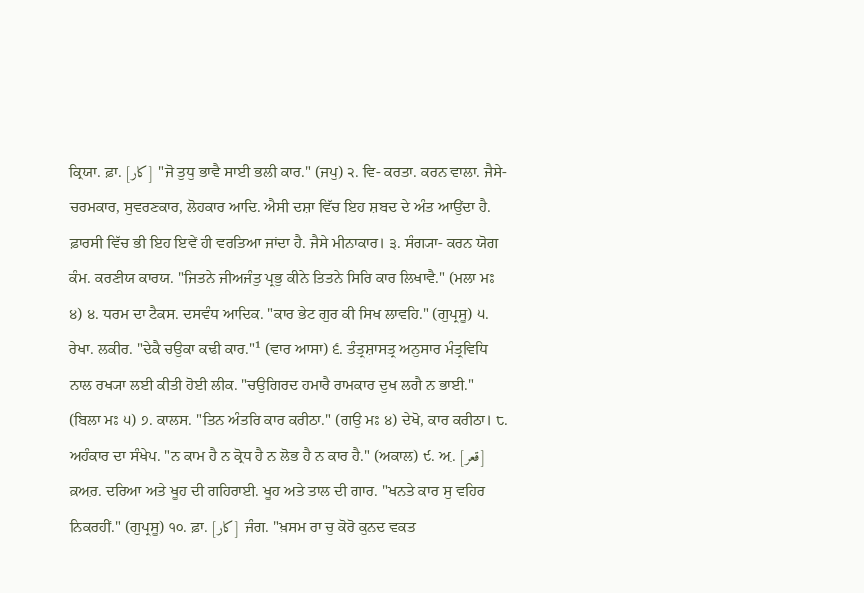ਕ੍ਰਿਯਾ. ਫ਼ਾ. [کار] "ਜੋ ਤੁਧੁ ਭਾਵੈ ਸਾਈ ਭਲੀ ਕਾਰ." (ਜਪੁ) ੨. ਵਿ- ਕਰਤਾ. ਕਰਨ ਵਾਲਾ. ਜੈਸੇ- ਚਰਮਕਾਰ, ਸੁਵਰਣਕਾਰ, ਲੋਹਕਾਰ ਆਦਿ. ਐਸੀ ਦਸ਼ਾ ਵਿੱਚ ਇਹ ਸ਼ਬਦ ਦੇ ਅੰਤ ਆਉਂਦਾ ਹੈ. ਫ਼ਾਰਸੀ ਵਿੱਚ ਭੀ ਇਹ ਇਵੇਂ ਹੀ ਵਰਤਿਆ ਜਾਂਦਾ ਹੈ. ਜੈਸੇ ਮੀਨਾਕਾਰ। ੩. ਸੰਗ੍ਯਾ- ਕਰਨ ਯੋਗ ਕੰਮ. ਕਰਣੀਯ ਕਾਰਯ. "ਜਿਤਨੇ ਜੀਅਜੰਤੁ ਪ੍ਰਭੁ ਕੀਨੇ ਤਿਤਨੇ ਸਿਰਿ ਕਾਰ ਲਿਖਾਵੈ." (ਮਲਾ ਮਃ ੪) ੪. ਧਰਮ ਦਾ ਟੈਕਸ. ਦਸਵੰਧ ਆਦਿਕ. "ਕਾਰ ਭੇਟ ਗੁਰ ਕੀ ਸਿਖ ਲਾਵਹਿ." (ਗੁਪ੍ਰਸੂ) ੫. ਰੇਖਾ. ਲਕੀਰ. "ਦੇਕੈ ਚਉਕਾ ਕਢੀ ਕਾਰ."¹ (ਵਾਰ ਆਸਾ) ੬. ਤੰਤ੍ਰਸ਼ਾਸਤ੍ਰ ਅਨੁਸਾਰ ਮੰਤ੍ਰਵਿਧਿ ਨਾਲ ਰਖ੍ਯਾ ਲਈ ਕੀਤੀ ਹੋਈ ਲੀਕ. "ਚਉਗਿਰਦ ਹਮਾਰੈ ਰਾਮਕਾਰ ਦੁਖ ਲਗੈ ਨ ਭਾਈ." (ਬਿਲਾ ਮਃ ੫) ੭. ਕਾਲਸ. "ਤਿਨ ਅੰਤਰਿ ਕਾਰ ਕਰੀਠਾ." (ਗਉ ਮਃ ੪) ਦੇਖੋ, ਕਾਰ ਕਰੀਠਾ। ੮. ਅਹੰਕਾਰ ਦਾ ਸੰਖੇਪ. "ਨ ਕਾਮ ਹੈ ਨ ਕ੍ਰੋਧ ਹੈ ਨ ਲੋਭ ਹੈ ਨ ਕਾਰ ਹੈ." (ਅਕਾਲ) ੯. ਅ਼. [قعر] ਕ਼ਅ਼ਰ. ਦਰਿਆ ਅਤੇ ਖੂਹ ਦੀ ਗਹਿਰਾਈ. ਖੂਹ ਅਤੇ ਤਾਲ ਦੀ ਗਾਰ. "ਖਨਤੇ ਕਾਰ ਸੁ ਵਹਿਰ ਨਿਕਰਹੀਂ." (ਗੁਪ੍ਰਸੂ) ੧੦. ਫ਼ਾ. [کار] ਜੰਗ. "ਖ਼ਸਮ ਰਾ ਚੁ ਕੋਰੋ ਕੁਨਦ ਵਕਤ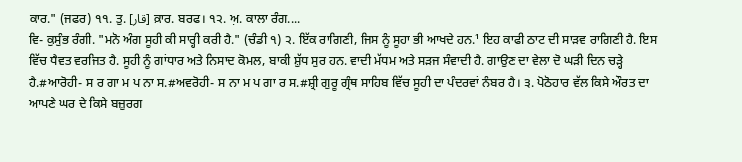ਕਾਰ." (ਜਫਰ) ੧੧. ਤੁ. [قار] ਕ਼ਾਰ. ਬਰਫ। ੧੨. ਅ਼. ਕਾਲਾ ਰੰਗ....
ਵਿ- ਕੁਸੁੰਭ ਰੰਗੀ. "ਮਨੋ ਅੰਗ ਸੂਹੀ ਕੀ ਸਾਰ੍ਹੀ ਕਰੀ ਹੈ." (ਚੰਡੀ ੧) ੨. ਇੱਕ ਰਾਗਿਣੀ, ਜਿਸ ਨੂੰ ਸੂਹਾ ਭੀ ਆਖਦੇ ਹਨ.¹ ਇਹ ਕਾਫੀ ਠਾਟ ਦੀ ਸਾੜਵ ਰਾਗਿਣੀ ਹੈ. ਇਸ ਵਿੱਚ ਧੈਵਤ ਵਰਜਿਤ ਹੈ. ਸੂਹੀ ਨੂੰ ਗਾਂਧਾਰ ਅਤੇ ਨਿਸਾਦ ਕੋਮਲ, ਬਾਕੀ ਸ਼ੁੱਧ ਸੁਰ ਹਨ. ਵਾਦੀ ਮੱਧਮ ਅਤੇ ਸੜਜ ਸੰਵਾਦੀ ਹੈ. ਗਾਉਣ ਦਾ ਵੇਲਾ ਦੋ ਘੜੀ ਦਿਨ ਚੜ੍ਹੇ ਹੈ.#ਆਰੋਹੀ- ਸ ਰ ਗਾ ਮ ਪ ਨਾ ਸ.#ਅਵਰੋਹੀ- ਸ ਨਾ ਮ ਪ ਗਾ ਰ ਸ.#ਸ਼੍ਰੀ ਗੁਰੂ ਗ੍ਰੰਥ ਸਾਹਿਬ ਵਿੱਚ ਸੂਹੀ ਦਾ ਪੰਦਰਵਾਂ ਨੰਬਰ ਹੈ। ੩. ਪੋਠੋਹਾਰ ਵੱਲ ਕਿਸੇ ਔਰਤ ਦਾ ਆਪਣੇ ਘਰ ਦੇ ਕਿਸੇ ਬਜ਼ੁਰਗ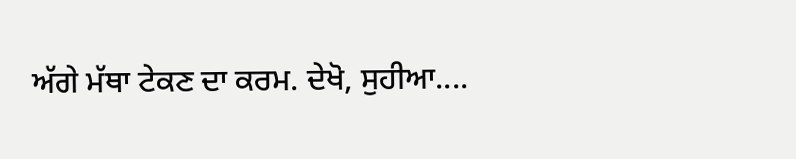ਅੱਗੇ ਮੱਥਾ ਟੇਕਣ ਦਾ ਕਰਮ. ਦੇਖੋ, ਸੁਹੀਆ....